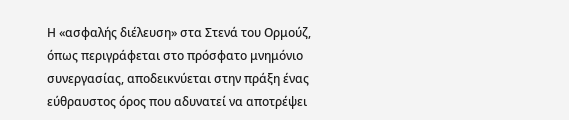Η «ασφαλής διέλευση» στα Στενά του Ορμούζ, όπως περιγράφεται στο πρόσφατο μνημόνιο συνεργασίας, αποδεικνύεται στην πράξη ένας εύθραυστος όρος που αδυνατεί να αποτρέψει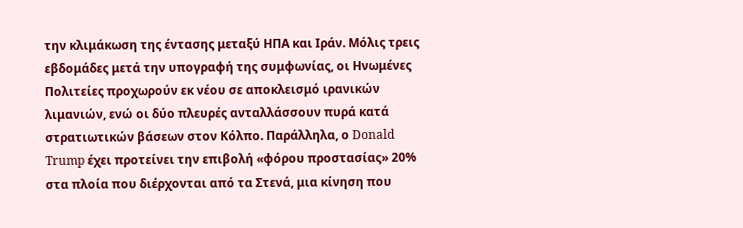την κλιμάκωση της έντασης μεταξύ ΗΠΑ και Ιράν. Μόλις τρεις εβδομάδες μετά την υπογραφή της συμφωνίας, οι Ηνωμένες Πολιτείες προχωρούν εκ νέου σε αποκλεισμό ιρανικών λιμανιών, ενώ οι δύο πλευρές ανταλλάσσουν πυρά κατά στρατιωτικών βάσεων στον Κόλπο. Παράλληλα, ο Donald Trump έχει προτείνει την επιβολή «φόρου προστασίας» 20% στα πλοία που διέρχονται από τα Στενά, μια κίνηση που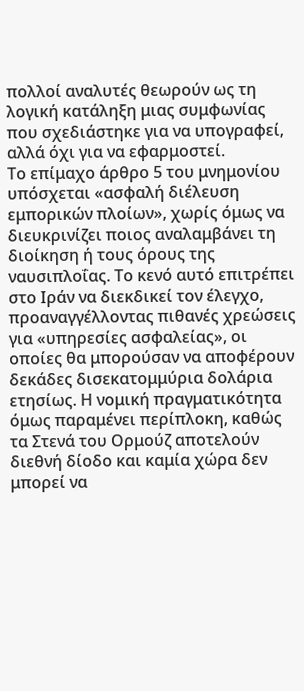πολλοί αναλυτές θεωρούν ως τη λογική κατάληξη μιας συμφωνίας που σχεδιάστηκε για να υπογραφεί, αλλά όχι για να εφαρμοστεί.
Το επίμαχο άρθρο 5 του μνημονίου υπόσχεται «ασφαλή διέλευση εμπορικών πλοίων», χωρίς όμως να διευκρινίζει ποιος αναλαμβάνει τη διοίκηση ή τους όρους της ναυσιπλοΐας. Το κενό αυτό επιτρέπει στο Ιράν να διεκδικεί τον έλεγχο, προαναγγέλλοντας πιθανές χρεώσεις για «υπηρεσίες ασφαλείας», οι οποίες θα μπορούσαν να αποφέρουν δεκάδες δισεκατομμύρια δολάρια ετησίως. Η νομική πραγματικότητα όμως παραμένει περίπλοκη, καθώς τα Στενά του Ορμούζ αποτελούν διεθνή δίοδο και καμία χώρα δεν μπορεί να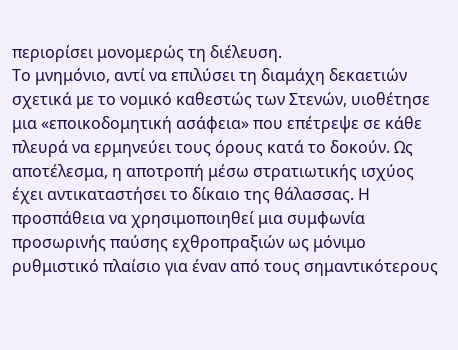περιορίσει μονομερώς τη διέλευση.
Το μνημόνιο, αντί να επιλύσει τη διαμάχη δεκαετιών σχετικά με το νομικό καθεστώς των Στενών, υιοθέτησε μια «εποικοδομητική ασάφεια» που επέτρεψε σε κάθε πλευρά να ερμηνεύει τους όρους κατά το δοκούν. Ως αποτέλεσμα, η αποτροπή μέσω στρατιωτικής ισχύος έχει αντικαταστήσει το δίκαιο της θάλασσας. Η προσπάθεια να χρησιμοποιηθεί μια συμφωνία προσωρινής παύσης εχθροπραξιών ως μόνιμο ρυθμιστικό πλαίσιο για έναν από τους σημαντικότερους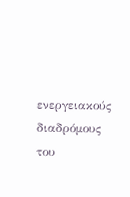ενεργειακούς διαδρόμους του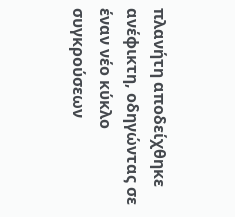πλανήτη αποδείχθηκε ανέφικτη, οδηγώντας σε έναν νέο κύκλο συγκρούσεων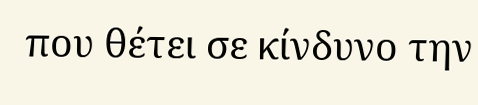που θέτει σε κίνδυνο την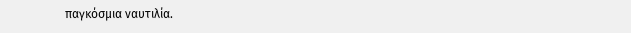παγκόσμια ναυτιλία.